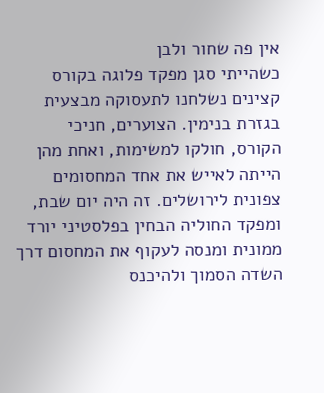אין פה שחור ולבן
כשהייתי סגן מפקד פלוגה בקורס קצינים נשלחנו לתעסוקה מבצעית בגזרת בנימין. הצוערים, חניכי הקורס, חולקו למשימות, ואחת מהן הייתה לאייש את אחד המחסומים צפונית לירושלים. זה היה יום שבת, ומפקד החוליה הבחין בפלסטיני יורד ממונית ומנסה לעקוף את המחסום דרך השדה הסמוך ולהיכנס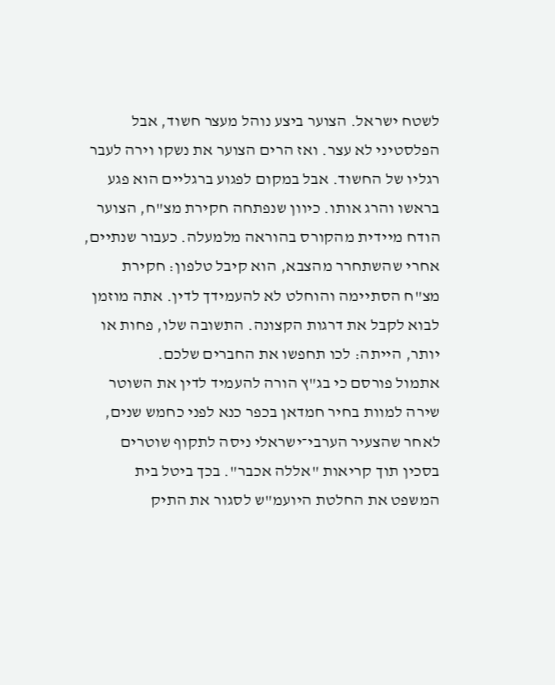לשטח ישראל. הצוער ביצע נוהל מעצר חשוד, אבל הפלסטיני לא עצר. ואז הרים הצוער את נשקו וירה לעבר רגליו של החשוד. אבל במקום לפגוע ברגליים הוא פגע בראשו והרג אותו. כיוון שנפתחה חקירת מצ"ח, הצוער הודח מיידית מהקורס בהוראה מלמעלה. כעבור שנתיים, אחרי שהשתחרר מהצבא, הוא קיבל טלפון: חקירת מצ"ח הסתיימה והוחלט לא להעמידך לדין. אתה מוזמן לבוא לקבל את דרגות הקצונה. התשובה שלו, פחות או יותר, הייתה: לכו תחפשו את החברים שלכם.
אתמול פורסם כי בג"ץ הורה להעמיד לדין את השוטר שירה למוות בחיר חמדאן בכפר כנא לפני כחמש שנים, לאחר שהצעיר הערבי־ישראלי ניסה לתקוף שוטרים בסכין תוך קריאות "אללה אכבר". בכך ביטל בית המשפט את החלטת היועמ"ש לסגור את התיק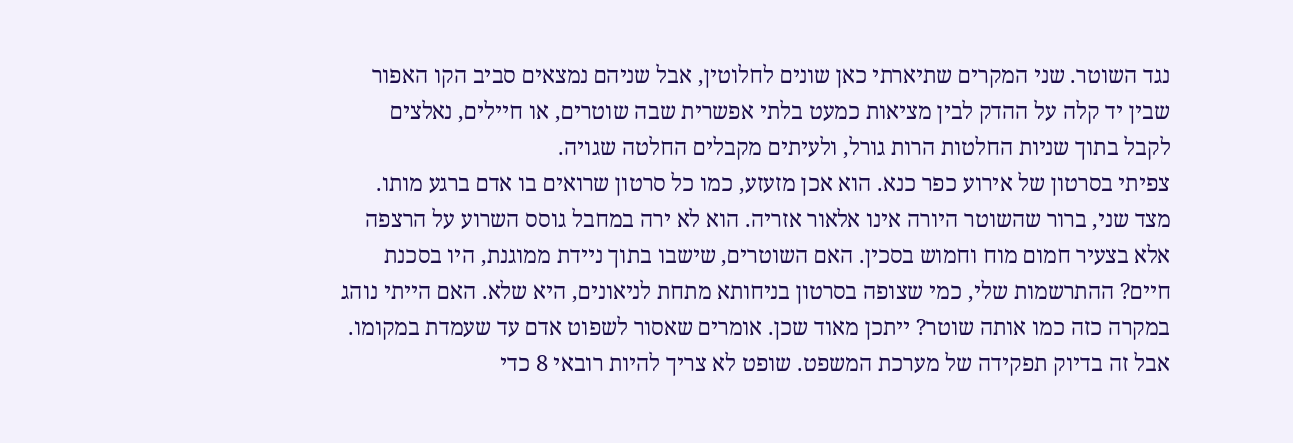נגד השוטר. שני המקרים שתיארתי כאן שונים לחלוטין, אבל שניהם נמצאים סביב הקו האפור שבין יד קלה על ההדק לבין מציאות כמעט בלתי אפשרית שבה שוטרים, או חיילים, נאלצים לקבל בתוך שניות החלטות הרות גורל, ולעיתים מקבלים החלטה שגויה.
צפיתי בסרטון של אירוע כפר כנא. הוא אכן מזעזע, כמו כל סרטון שרואים בו אדם ברגע מותו. מצד שני, ברור שהשוטר היורה אינו אלאור אזריה. הוא לא ירה במחבל גוסס השרוע על הרצפה אלא בצעיר חמום מוח וחמוש בסכין. האם השוטרים, שישבו בתוך ניידת ממוגנת, היו בסכנת חיים? ההתרשמות שלי, כמי שצופה בסרטון בניחותא מתחת לניאונים, היא שלא. האם הייתי נוהג במקרה כזה כמו אותה שוטר? ייתכן מאוד שכן. אומרים שאסור לשפוט אדם עד שעמדת במקומו. אבל זה בדיוק תפקידה של מערכת המשפט. שופט לא צריך להיות רובאי 8 כדי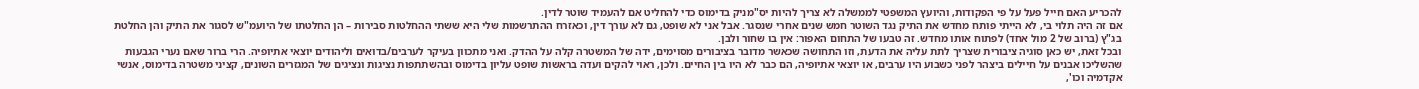להכריע האם חייל פעל על פי הפקודות, והיועץ המשפטי לממשלה לא צריך להיות יס"מניק בדימוס כדי להחליט אם להעמיד שוטר לדין.
אם זה היה תלוי בי, לא הייתי פותח מחדש את התיק נגד השוטר חמש שנים אחרי שנסגר. אבל אני לא שופט, גם לא עורך דין, וכאזרח ההתרשמות שלי היא ששתי ההחלטות סבירות – הן החלטתו של היועמ"ש לסגור את התיק והן החלטת בג"ץ (ברוב של 2 מול אחד) לפתוח אותו מחדש. זה טבעו של התחום האפור: אין בו שחור ולבן.
ובכל זאת, יש כאן סוגיה ציבורית שצריך לתת עליה את הדעת, וזו התחושה שכאשר מדובר בציבורים מסוימים, ידה של המשטרה קלה על ההדק. ואני מתכוון בעיקר לערבים/בדואים וליהודים יוצאי אתיופיה. הרי ברור שאם נערי הגבעות שהשליכו אבנים על חיילים ביצהר לפני כשבוע היו ערבים, או יוצאי אתיופיה, הם כבר לא היו בין החיים. ולכן, ראוי להקים ועדה בראשות שופט עליון בדימוס ובהשתתפות נציגות ונציגים של המגזרים השונים, קציני משטרה בדימוס, אנשי אקדמיה וכו',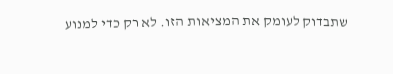שתבדוק לעומק את המציאות הזו. לא רק כדי למנוע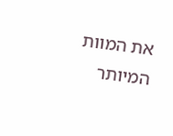את המוות המיותר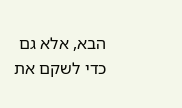הבא, אלא גם כדי לשקם את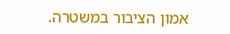אמון הציבור במשטרה.